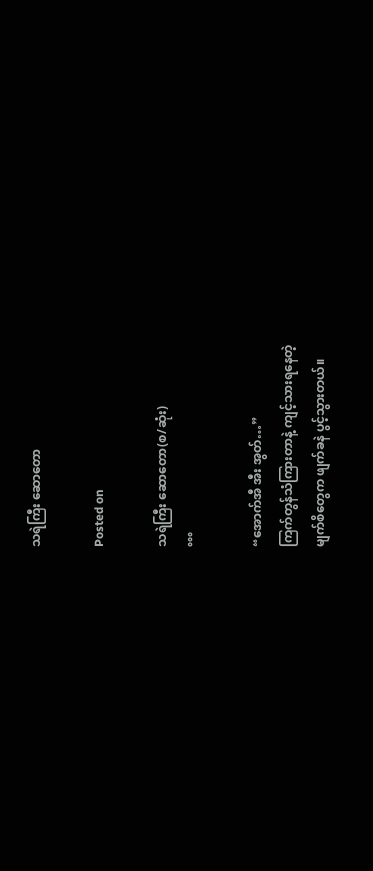သရဲကြီး ဆောတော

Posted on

သရဲကြီး ဆောတော(စ/ဆုံး)
°°°

“အောက်အီ အီး အွတ်…”
ကြက်တွန်သံကြားတာနဲ့ ကျင့်သားရနေတဲ့
မျက်စိတွေက ဖျက်ခနဲ ပွင့်သွားတယ်။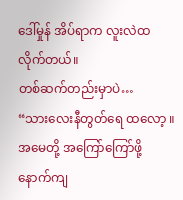ဒေါ်မှုန် အိပ်ရာက လူးလဲထလိုက်တယ်။
တစ်ဆက်တည်းမှာပဲ…
“သားလေးနီတွတ်ရေ ထလော့ ။
အမေတို့ အကြော်ကြော်ဖို့
နောက်ကျ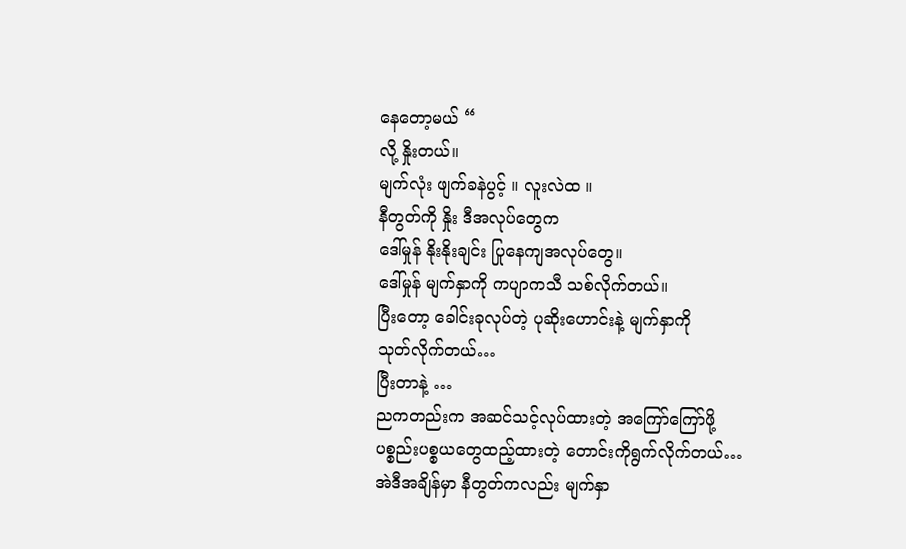နေတော့မယ် “
လို့ နှိုးတယ်။
မျက်လုံး ဖျက်ခနဲပွင့် ။ လူးလဲထ ။
နီတွတ်ကို နှိုး ဒီအလုပ်တွေက
ဒေါ်မှုန် နိုးနိုးချင်း ပြုနေကျအလုပ်တွေ။
ဒေါ်မှုန် မျက်နှာကို ကပျာကသီ သစ်လိုက်တယ်။
ပြီးတော့ ခေါင်းခုလုပ်တဲ့ ပုဆိုးဟောင်းနဲ့ မျက်နှာကို
သုတ်လိုက်တယ်…
ပြီးတာနဲ့ …
ညကတည်းက အဆင်သင့်လုပ်ထားတဲ့ အကြော်ကြော်ဖို့
ပစ္စည်းပစ္စယတွေထည့်ထားတဲ့ တောင်းကိုရွက်လိုက်တယ်…
အဲဒီအချိန်မှာ နီတွတ်ကလည်း မျက်နှာ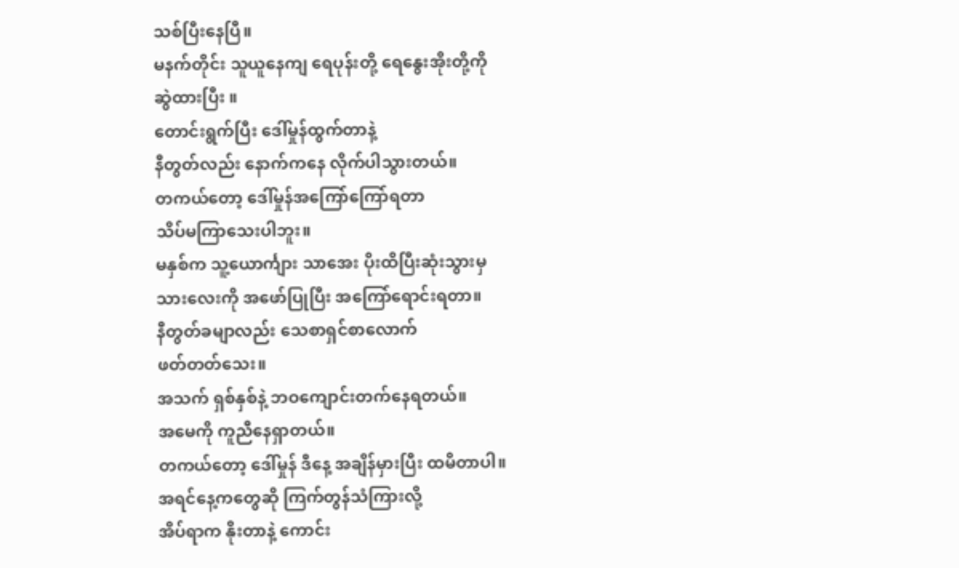သစ်ပြီးနေပြီ။
မနက်တိုင်း သူယူနေကျ ရေပုန်းတို့ ရေနွေးအိုးတို့ကို
ဆွဲထားပြီး ။
တောင်းရွက်ပြီး ဒေါ်မှုန်ထွက်တာနဲ့
နီတွတ်လည်း နောက်ကနေ လိုက်ပါသွားတယ်။
တကယ်တော့ ဒေါ်မှုန်အကြော်ကြော်ရတာ
သိပ်မကြာသေးပါဘူး။
မနှစ်က သူ့ယောင်္ကျား သာအေး ပိုးထိပြီးဆုံးသွားမှ
သားလေးကို အဖော်ပြုပြီး အကြော်ရောင်းရတာ။
နီတွတ်ခမျာလည်း သေစာရှင်စာလောက်
ဖတ်တတ်သေး။
အသက် ရှစ်နှစ်နဲ့ ဘဝကျောင်းတက်နေရတယ်။
အမေကို ကူညီနေရှာတယ်။
တကယ်တော့ ဒေါ်မှုန် ဒီနေ့ အချိန်မှားပြီး ထမိတာပါ။
အရင်နေ့ကတွေဆို ကြက်တွန်သံကြားလို့
အိပ်ရာက နိုးတာနဲ့ ကောင်း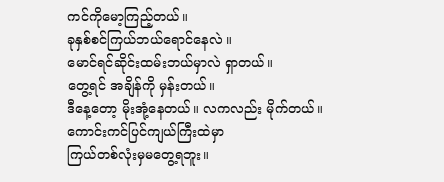ကင်ကိုမော့ကြည့်တယ်။
ခုနှစ်စင်ကြယ်ဘယ်ရောင်နေလဲ ။
မောင်ရင်ဆိုင်းထမ်းဘယ်မှာလဲ ရှာတယ်။
တွေ့ရင် အချိန်ကို မှန်းတယ်။
ဒီနေ့တော့ မိုးအုံ့နေတယ်။ လကလည်း မိုက်တယ်။
ကောင်းကင်ပြင်ကျယ်ကြီးထဲမှာ
ကြယ်တစ်လုံးမှမတွေ့ရဘူး။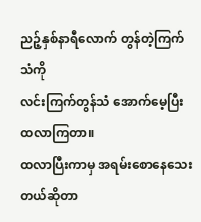ညဉ့်နှစ်နာရီလောက် တွန်တဲ့ကြက်သံကို
လင်းကြက်တွန်သံ အောက်မေ့ပြီး ထလာကြတာ။
ထလာပြီးကာမှ အရမ်းစောနေသေးတယ်ဆိုတာ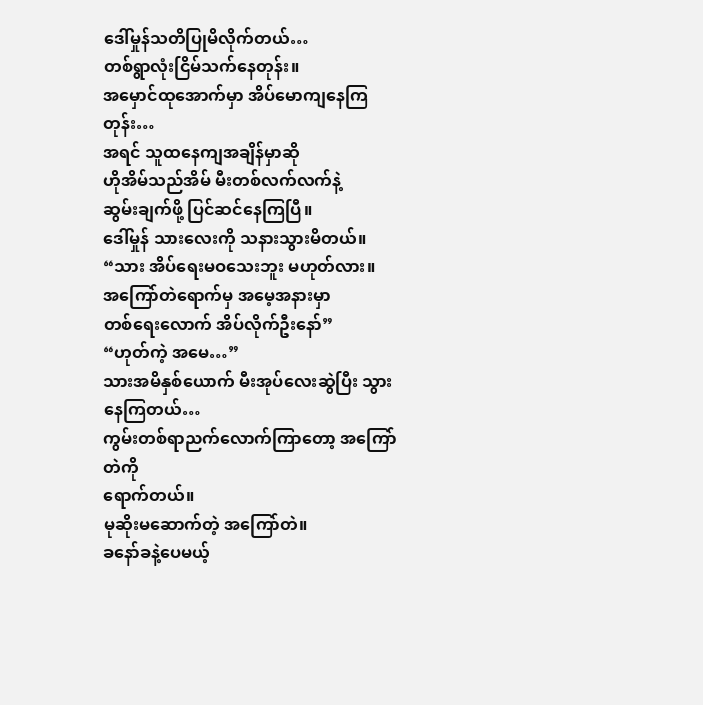ဒေါ်မှုန်သတိပြုမိလိုက်တယ်…
တစ်ရွာလုံးငြိမ်သက်နေတုန်း။
အမှောင်ထုအောက်မှာ အိပ်မောကျနေကြတုန်း…
အရင် သူထနေကျအချိန်မှာဆို
ဟိုအိမ်သည်အိမ် မီးတစ်လက်လက်နဲ့
ဆွမ်းချက်ဖို့ ပြင်ဆင်နေကြပြီ။
ဒေါ်မှုန် သားလေးကို သနားသွားမိတယ်။
“သား အိပ်ရေးမဝသေးဘူး မဟုတ်လား။
အကြော်တဲရောက်မှ အမေ့အနားမှာ
တစ်ရေးလောက် အိပ်လိုက်ဦးနော်”
“ဟုတ်ကဲ့ အမေ…”
သားအမိနှစ်ယောက် မီးအုပ်လေးဆွဲပြီး သွားနေကြတယ်…
ကွမ်းတစ်ရာညက်လောက်ကြာတော့ အကြော်တဲကို
ရောက်တယ်။
မုဆိုးမဆောက်တဲ့ အကြော်တဲ။
ခနော်ခနဲ့ပေမယ့်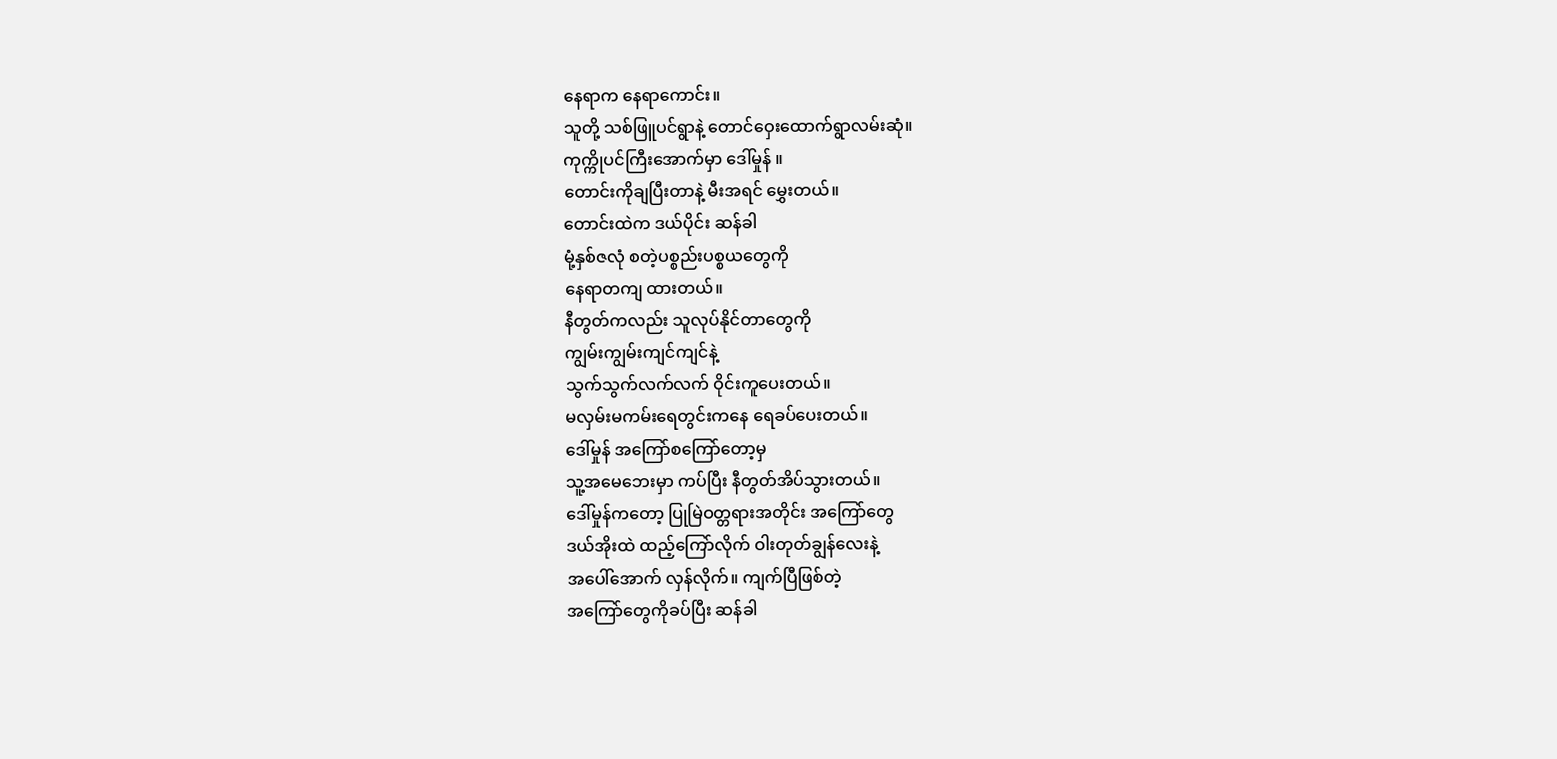နေရာက နေရာကောင်း။
သူတို့ သစ်ဖြူပင်ရွာနဲ့ တောင်ဝှေးထောက်ရွာလမ်းဆုံ။
ကုက္ကိုပင်ကြီးအောက်မှာ ဒေါ်မှုန် ။
တောင်းကိုချပြီးတာနဲ့ မီးအရင် မွှေးတယ်။
တောင်းထဲက ဒယ်ပိုင်း ဆန်ခါ
မုံ့နှစ်ဇလုံ စတဲ့ပစ္စည်းပစ္စယတွေကို
နေရာတကျ ထားတယ်။
နီတွတ်ကလည်း သူလုပ်နိုင်တာတွေကို
ကျွမ်းကျွမ်းကျင်ကျင်နဲ့
သွက်သွက်လက်လက် ဝိုင်းကူပေးတယ်။
မလှမ်းမကမ်းရေတွင်းကနေ ရေခပ်ပေးတယ်။
ဒေါ်မှုန် အကြော်စကြော်တော့မှ
သူ့အမေဘေးမှာ ကပ်ပြီး နီတွတ်အိပ်သွားတယ်။
ဒေါ်မှုန်ကတော့ ပြုမြဲဝတ္တရားအတိုင်း အကြော်တွေ
ဒယ်အိုးထဲ ထည့်ကြော်လိုက် ဝါးတုတ်ချွန်လေးနဲ့
အပေါ်အောက် လှန်လိုက်။ ကျက်ပြီဖြစ်တဲ့
အကြော်တွေကိုခပ်ပြီး ဆန်ခါ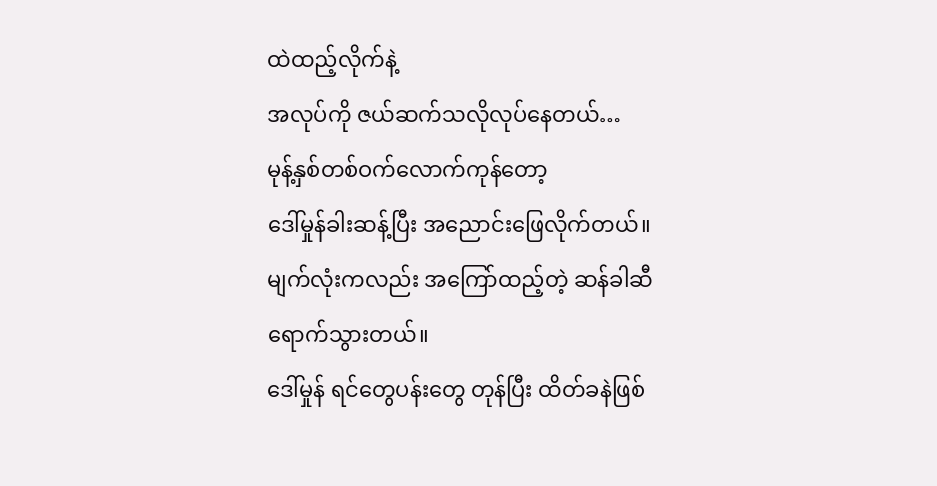ထဲထည့်လိုက်နဲ့
အလုပ်ကို ဇယ်ဆက်သလိုလုပ်နေတယ်…
မုန့်နှစ်တစ်ဝက်လောက်ကုန်တော့
ဒေါ်မှုန်ခါးဆန့်ပြီး အညောင်းဖြေလိုက်တယ်။
မျက်လုံးကလည်း အကြော်ထည့်တဲ့ ဆန်ခါဆီ
ရောက်သွားတယ်။
ဒေါ်မှုန် ရင်တွေပန်းတွေ တုန်ပြီး ထိတ်ခနဲဖြစ်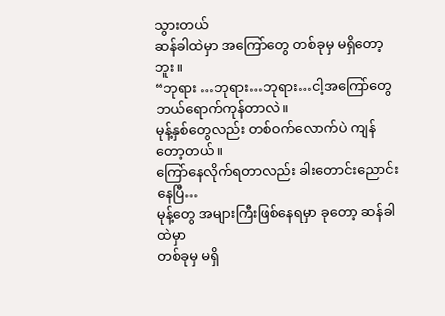သွားတယ်
ဆန်ခါထဲမှာ အကြော်တွေ တစ်ခုမှ မရှိတော့ဘူး။
“ဘုရား …ဘုရား…ဘုရား…ငါ့အကြော်တွေ
ဘယ်ရောက်ကုန်တာလဲ။
မုန့်နှစ်တွေလည်း တစ်ဝက်လောက်ပဲ ကျန်တော့တယ်။
ကြော်နေလိုက်ရတာလည်း ခါးတောင်းညောင်းနေပြီ…
မုန့်တွေ အများကြီးဖြစ်နေရမှာ ခုတော့ ဆန်ခါထဲမှာ
တစ်ခုမှ မရှိ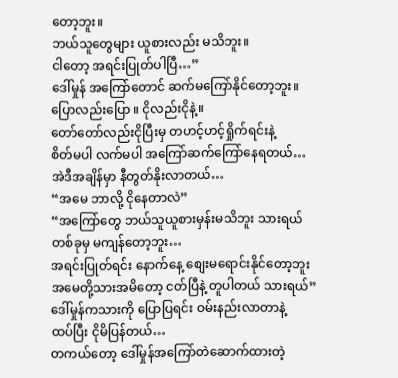တော့ဘူး။
ဘယ်သူတွေများ ယူစားလည်း မသိဘူး။
ငါတော့ အရင်းပြုတ်ပါပြီ…”
ဒေါ်မှုန် အကြော်တောင် ဆက်မကြော်နိုင်တော့ဘူး။
ပြောလည်းပြော ။ ငိုလည်းငိုနဲ့။
တော်တော်လည်းငိုပြီးမှ တဟင့်ဟင့်ရှိုက်ရင်းနဲ့
စိတ်မပါ လက်မပါ အကြော်ဆက်ကြော်နေရတယ်…
အဲဒီအချိန်မှာ နီတွတ်နိုးလာတယ်…
“အမေ ဘာလို့ ငိုနေတာလဲ”
“အကြော်တွေ ဘယ်သူယူစားမှန်းမသိဘူး သားရယ်
တစ်ခုမှ မကျန်တော့ဘူး…
အရင်းပြုတ်ရင်း နောက်နေ့ စျေးမရောင်းနိုင်တော့ဘူး
အမေတို့သားအမိတော့ ငတ်ပြီနဲ့ တူပါတယ် သားရယ်”
ဒေါ်မှုန်ကသားကို ပြောပြရင်း ဝမ်းနည်းလာတာနဲ့
ထပ်ပြီး ငိုမိပြန်တယ်…
တကယ်တော့ ဒေါ်မှုန်အကြော်တဲဆောက်ထားတဲ့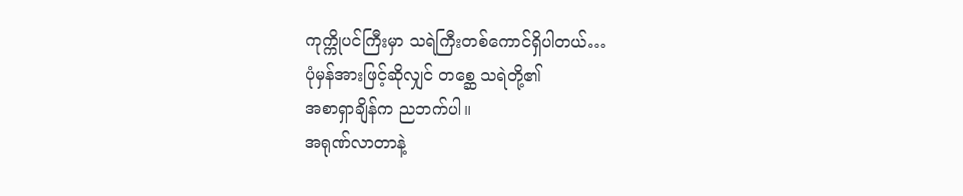ကုက္ကိုပင်ကြီးမှာ သရဲကြီးတစ်ကောင်ရှိပါတယ်…
ပုံမှန်အားဖြင့်ဆိုလျှင် တစ္ဆေ သရဲတို့၏
အစာရှာချိန်က ညဘက်ပါ။
အရုဏ်လာတာနဲ့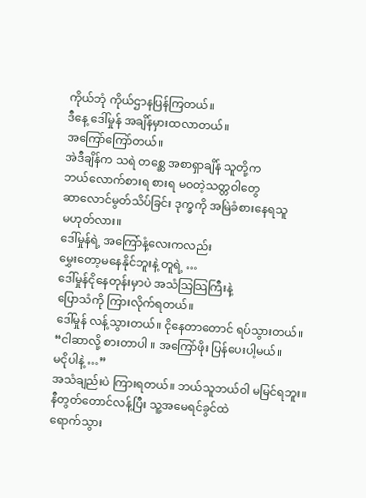ကိုယ်ဘုံ ကိုယ်ဌာနပြန်ကြတယ်။
ဒီနေ့ ဒေါ်မှုန် အချိန်မှားထလာတယ်။
အကြော်ကြော်တယ်။
အဲဒီချိန်က သရဲ တစ္ဆေ အစာရှာချိန် သူတို့က
ဘယ်လောက်စားရ စားရ မဝတဲ့သတ္တဝါတွေ
ဆာလောင်မွတ်သိပ်ခြင်း ဒုက္ခကို အမြဲခံစားနေရသူ
မဟုတ်လား။
ဒေါ်မှုန်ရဲ့ အကြော်နံ့လေးကလည်း
မွှေးတော့မနေနိုင်ဘူးနဲ့ တူရဲ့ …
ဒေါ်မှုန်ငိုနေတုန်းမှာပဲ အသံသြသြကြီးနဲ့
ပြောသံကို ကြားလိုက်ရတယ်။
ဒေါ်မှုန် လန့်သွားတယ်။ ငိုနေတာတောင် ရပ်သွားတယ်။
“ငါဆာလို့ စားတာပါ ။ အကြော်ဖိုး ပြန်ပေးပါ့မယ်။
မငိုပါနဲ့ …”
အသံချည်းပဲ ကြားရတယ်။ ဘယ်သူဘယ်ဝါ မမြင်ရဘူး။
နီတွတ်တောင်လန့်ပြီး သူ့အမေရင်ခွင်ထဲ
ရောက်သွား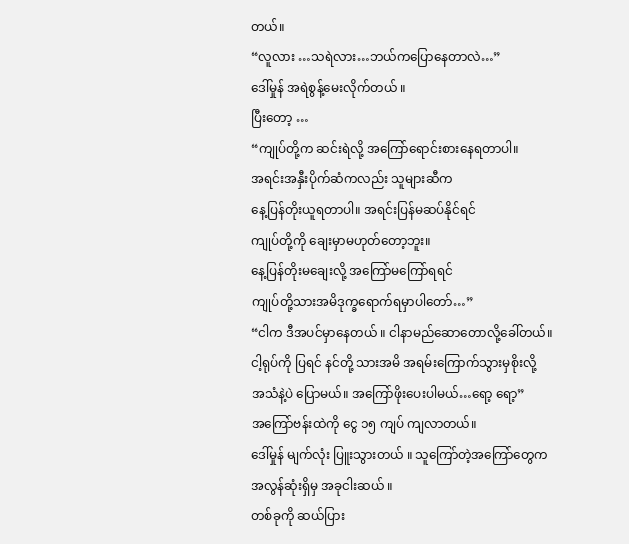တယ်။
“လူလား …သရဲလား…ဘယ်ကပြောနေတာလဲ…”
ဒေါ်မှုန် အရဲစွန့်မေးလိုက်တယ် ။
ပြီးတော့ …
“ကျုပ်တို့က ဆင်းရဲလို့ အကြော်ရောင်းစားနေရတာပါ။
အရင်းအနှီးပိုက်ဆံကလည်း သူများဆီက
နေ့ပြန်တိုးယူရတာပါ။ အရင်းပြန်မဆပ်နိုင်ရင်
ကျုပ်တို့ကို ချေးမှာမဟုတ်တော့ဘူး။
နေ့ပြန်တိုးမချေးလို့ အကြော်မကြော်ရရင်
ကျုပ်တို့သားအမိဒုက္ခရောက်ရမှာပါတော်…”
“ငါက ဒီအပင်မှာနေတယ် ။ ငါနာမည်ဆောတောလို့ခေါ်တယ်။
ငါ့ရုပ်ကို ပြရင် နင်တို့ သားအမိ အရမ်းကြောက်သွားမှစိုးလို့
အသံနဲ့ပဲ ပြောမယ်။ အကြော်ဖိုးပေးပါမယ်…ရော့ ရော့”
အကြော်ဗန်းထဲကို ငွေ ၁၅ ကျပ် ကျလာတယ်။
ဒေါ်မှုန် မျက်လုံး ပြူးသွားတယ် ။ သူကြော်တဲ့အကြော်တွေက
အလွန်ဆုံးရှိမှ အခုငါးဆယ် ။
တစ်ခုကို ဆယ်ပြား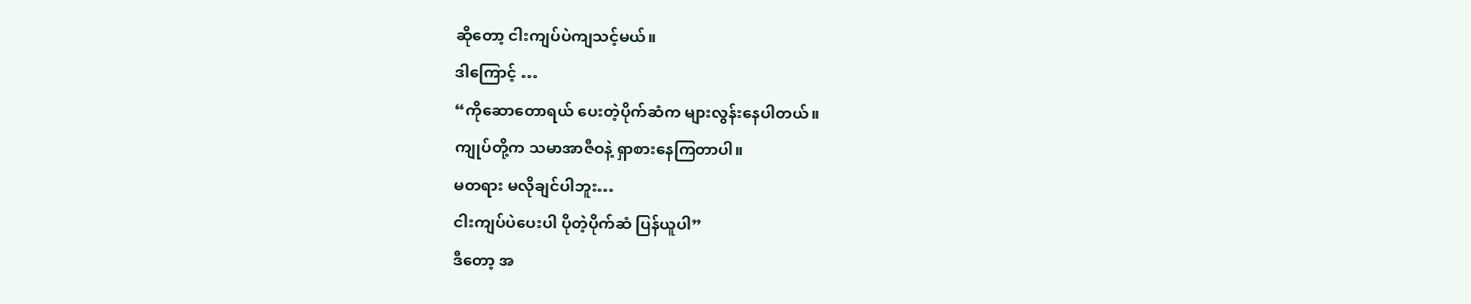ဆိုတော့ ငါးကျပ်ပဲကျသင့်မယ်။
ဒါကြောင့် …
“ကိုဆောတောရယ် ပေးတဲ့ပိုက်ဆံက များလွန်းနေပါတယ်။
ကျုပ်တို့က သမာအာဇီဝနဲ့ ရှာစားနေကြတာပါ။
မတရား မလိုချင်ပါဘူး…
ငါးကျပ်ပဲပေးပါ ပိုတဲ့ပိုက်ဆံ ပြန်ယူပါ”
ဒီတော့ အ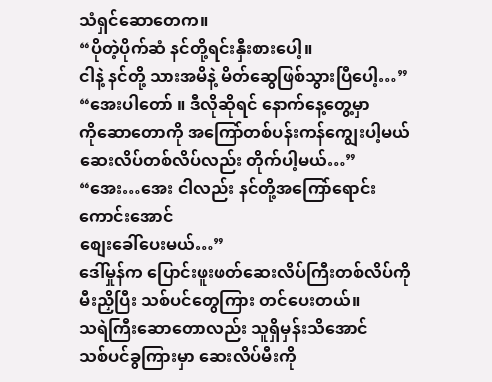သံရှင်ဆောတေက။
“ပိုတဲ့ပိုက်ဆံ နင်တို့ရင်းနှီးစားပေါ့။
ငါနဲ့ နင်တို့ သားအမိနဲ့ မိတ်ဆွေဖြစ်သွားပြီပေါ့…”
“အေးပါတော် ။ ဒီလိုဆိုရင် နောက်နေ့တွေ့မှာ
ကိုဆောတောကို အကြော်တစ်ပန်းကန်ကျွေးပါ့မယ်
ဆေးလိပ်တစ်လိပ်လည်း တိုက်ပါ့မယ်…”
“အေး…အေး ငါလည်း နင်တို့အကြော်ရောင်းကောင်းအောင်
စျေးခေါ်ပေးမယ်…”
ဒေါ်မှုန်က ပြောင်းဖူးဖတ်ဆေးလိပ်ကြီးတစ်လိပ်ကို
မီးညှိပြီး သစ်ပင်တွေကြား တင်ပေးတယ်။
သရဲကြီးဆောတောလည်း သူရှိမှန်းသိအောင်
သစ်ပင်ခွကြားမှာ ဆေးလိပ်မီးကို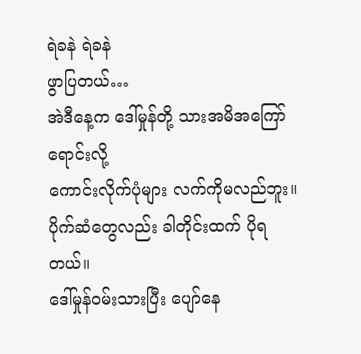ရဲခနဲ ရဲခနဲ
ဖွာပြတယ်…
အဲဒီနေ့က ဒေါ်မှုန်တို့ သားအမိအကြော်ရောင်းလို့
ကောင်းလိုက်ပုံများ လက်ကိုမလည်ဘူး။
ပိုက်ဆံတွေလည်း ခါတိုင်းထက် ပိုရတယ်။
ဒေါ်မှုန်ဝမ်းသားပြီး ပျော်နေ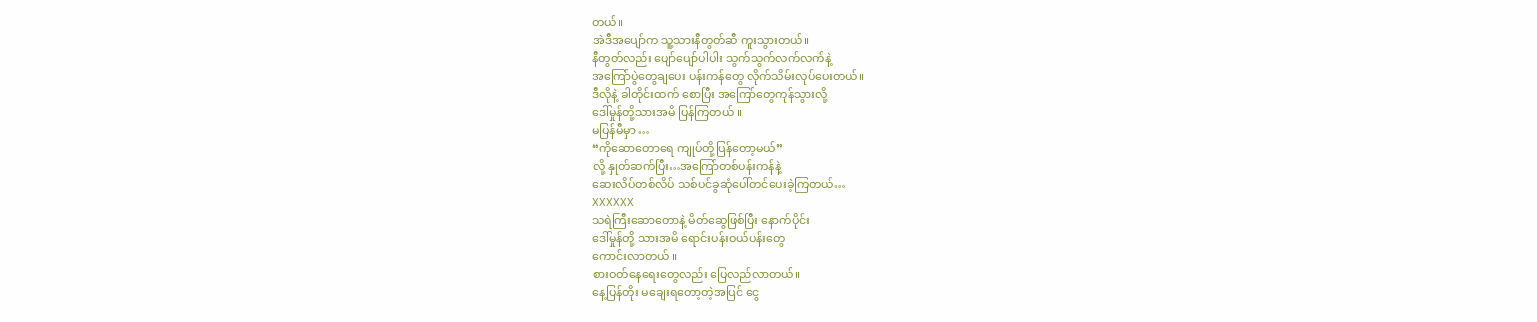တယ်။
အဲဒီအပျော်က သူ့သားနီတွတ်ဆီ ကူးသွားတယ်။
နီတွတ်လည်း ပျော်ပျော်ပါပါး သွက်သွက်လက်လက်နဲ့
အကြော်ပွဲတွေချပေး ပန်းကန်တွေ လိုက်သိမ်းလုပ်ပေးတယ်။
ဒီလိုနဲ့ ခါတိုင်းထက် စောပြီး အကြော်တွေကုန်သွားလို့
ဒေါ်မှုန်တို့သားအမိ ပြန်ကြတယ် ။
မပြန်မီမှာ …
“ကိုဆောတောရေ ကျုပ်တို့ပြန်တော့မယ်”
လို့ နှုတ်ဆက်ပြီး…အကြော်တစ်ပန်းကန်နဲ့
ဆေးလိပ်တစ်လိပ် သစ်ပင်ခွဆုံပေါ်တင်ပေးခဲ့ကြတယ်…
XXXXXX
သရဲကြီးဆောတောနဲ့ မိတ်ဆွေဖြစ်ပြီး နောက်ပိုင်း
ဒေါ်မှုန်တို့ သားအမိ ရောင်းပန်းဝယ်ပန်းတွေ
ကောင်းလာတယ် ။
စားဝတ်နေရေးတွေလည်း ပြေလည်လာတယ်။
နေ့ပြန်တိုး မချေးရတော့တဲ့အပြင် ငွေ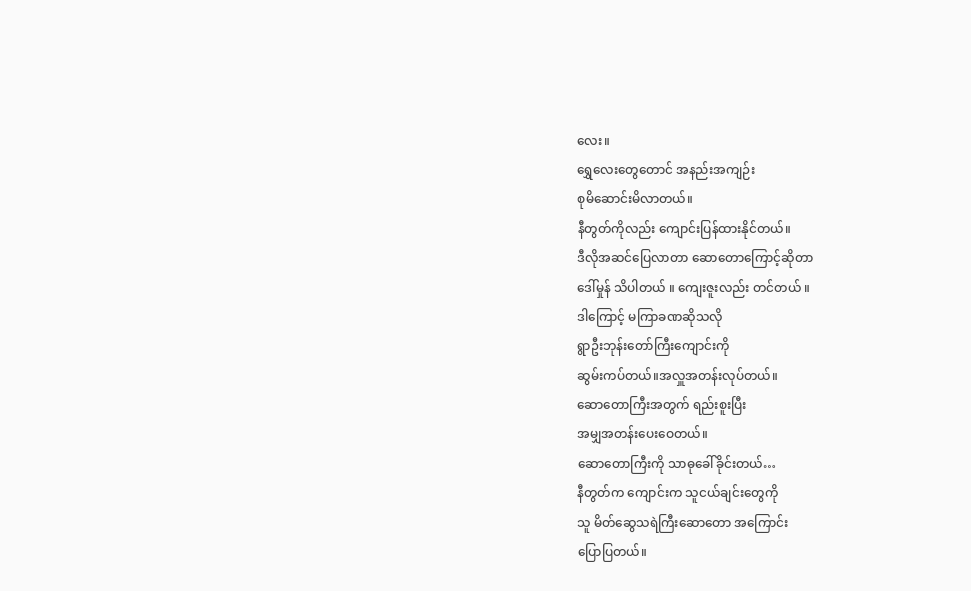လေး။
ရွှေလေးတွေတောင် အနည်းအကျဉ်း
စုမိဆောင်းမိလာတယ်။
နီတွတ်ကိုလည်း ကျောင်းပြန်ထားနိုင်တယ်။
ဒီလိုအဆင်ပြေလာတာ ဆောတောကြောင့်ဆိုတာ
ဒေါ်မှုန် သိပါတယ် ။ ကျေးဇူးလည်း တင်တယ် ။
ဒါကြောင့် မကြာခဏဆိုသလို
ရွာဦးဘုန်းတော်ကြီးကျောင်းကို
ဆွမ်းကပ်တယ်။အလှူအတန်းလုပ်တယ်။
ဆောတောကြီးအတွက် ရည်းစူးပြီး
အမျှအတန်းပေးဝေတယ်။
ဆောတောကြီးကို သာဓုခေါ်ခိုင်းတယ်…
နီတွတ်က ကျောင်းက သူငယ်ချင်းတွေကို
သူ မိတ်ဆွေသရဲကြီးဆောတော အကြောင်း
ပြောပြတယ်။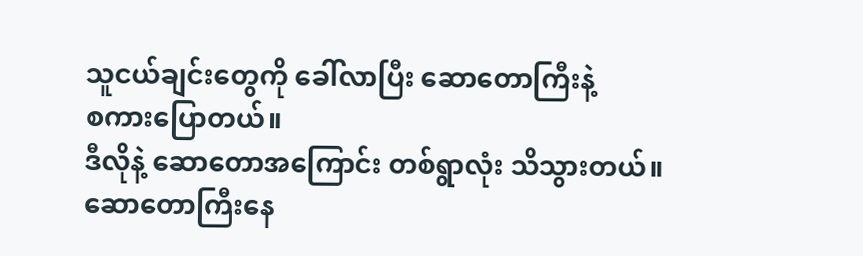သူငယ်ချင်းတွေကို ခေါ်လာပြီး ဆောတောကြီးနဲ့
စကားပြောတယ်။
ဒီလိုနဲ့ ဆောတောအကြောင်း တစ်ရွာလုံး သိသွားတယ်။
ဆောတောကြီးနေ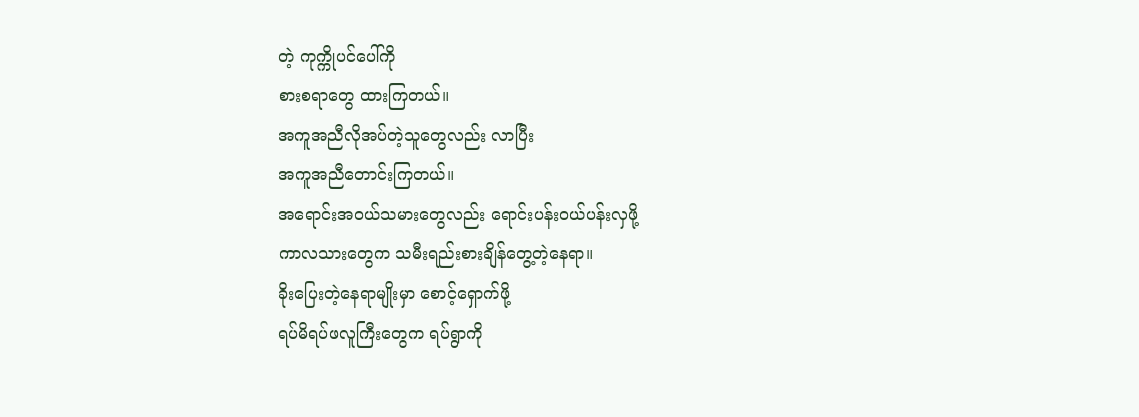တဲ့ ကုက္ကိုပင်ပေါ်ကို
စားစရာတွေ ထားကြတယ်။
အကူအညီလိုအပ်တဲ့သူတွေလည်း လာပြီး
အကူအညီတောင်းကြတယ်။
အရောင်းအဝယ်သမားတွေလည်း ရောင်းပန်းဝယ်ပန်းလှဖို့
ကာလသားတွေက သမီးရည်းစားချိန်တွေ့တဲ့နေရာ။
ခိုးပြေးတဲ့နေရာမျိုးမှာ စောင့်ရှောက်ဖို့
ရပ်မိရပ်ဖလူကြီးတွေက ရပ်ရွာကို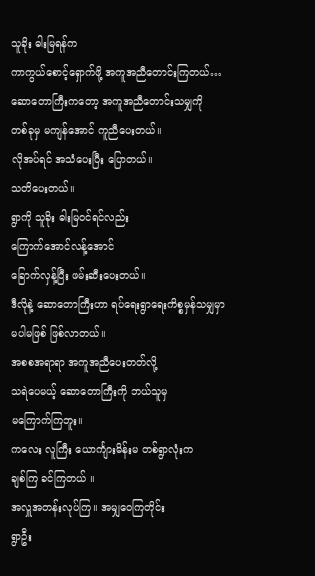သူခိုး ဓါးမြရန်က
ကာကွယ်စောင့်ရှောက်ဖို့ အကူအညီတောင်းကြတယ်…
ဆောတောကြီးကတော့ အကူအညီတောင်းသမျှကို
တစ်ခုမှ မကျန်အောင် ကူညီပေးတယ်။
လိုအပ်ရင် အသံပေးပြီး ပြောတယ်။
သတိပေးတယ်။
ရွာကို သူခိုး ဓါးမြဝင်ရင်လည်း
ကြောက်အောင်လန့်အောင်
ခြောက်လှန့်ပြီး ဖမ်းဆီးပေးတယ်။
ဒီလိုနဲ့ ဆောတောကြီးဟာ ရပ်ရေးရွာရေးကိစ္စမှန်သမျှမှာ
မပါမဖြစ် ဖြစ်လာတယ်။
အစစအရာရာ အကူအညီပေးတတ်လို့
သရဲပေမယ့် ဆောတောကြီးကို ဘယ်သူမှ
မကြောက်ကြဘူး။
ကလေး လူကြီး ယောင်္ကျားမိန်းမ တစ်ရွာလုံးက
ချစ်ကြ ခင်ကြတယ် ။
အလှူအတန်းလုပ်ကြ။ အမျှဝေကြတိုင်း
ရွာဦး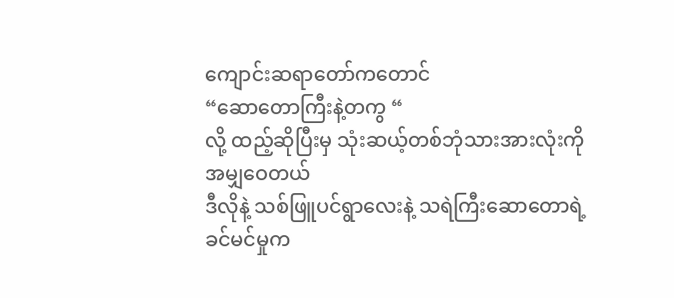ကျောင်းဆရာတော်ကတောင်
“ဆောတောကြီးနဲ့တကွ “
လို့ ထည့်ဆိုပြီးမှ သုံးဆယ့်တစ်ဘုံသားအားလုံးကို
အမျှဝေတယ်
ဒီလိုနဲ့ သစ်ဖြူပင်ရွာလေးနဲ့ သရဲကြီးဆောတောရဲ့
ခင်မင်မှုက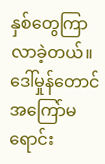နှစ်တွေကြာလာခဲ့တယ်။
ဒေါ်မှုန်တောင် အကြော်မရောင်း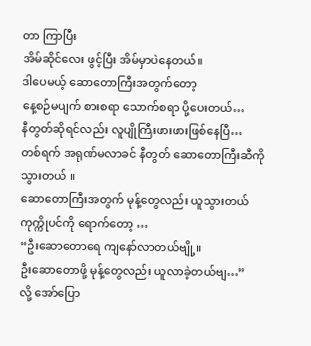တာ ကြာပြီး
အိမ်ဆိုင်လေး ဖွင့်ပြီး အိမ်မှာပဲနေတယ်။
ဒါပေမယ့် ဆောတောကြီးအတွက်တော့
နေ့စဉ်မပျက် စားစရာ သောက်စရာ ပို့ပေးတယ်…
နီတွတ်ဆိုရင်လည်း လူပျိုကြီးဖားဖားဖြစ်နေပြီ…
တစ်ရက် အရုဏ်မလာခင် နီတွတ် ဆောတောကြီးဆီကို
သွားတယ် ။
ဆောတောကြီးအတွက် မုန့်တွေလည်း ယူသွားတယ်
ကုက္ကိုပင်ကို ရောက်တော့ …
“ဦးဆောတောရေ ကျနော်လာတယ်ဗျို့။
ဦးဆောတောဖို့ မုန့်တွေလည်း ယူလာခဲ့တယ်ဗျ…”
လို့ အော်ပြော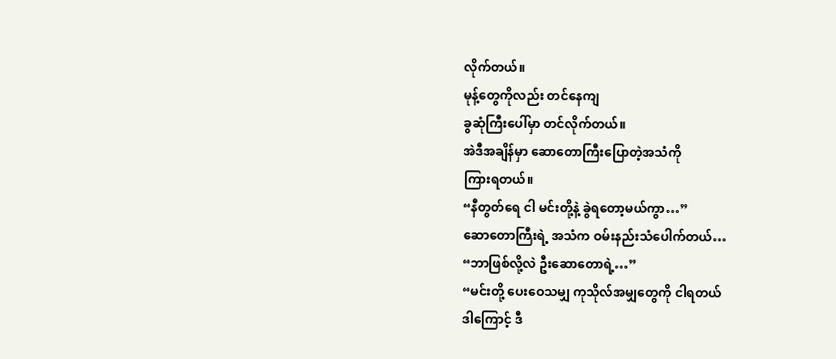လိုက်တယ်။
မုန့်တွေကိုလည်း တင်နေကျ
ခွဆုံကြီးပေါ်မှာ တင်လိုက်တယ်။
အဲဒီအချိန်မှာ ဆောတောကြီးပြောတဲ့အသံကို
ကြားရတယ်။
“နီတွတ်ရေ ငါ မင်းတို့နဲ့ ခွဲရတော့မယ်ကွာ…”
ဆောတောကြီးရဲ့ အသံက ဝမ်းနည်းသံပေါက်တယ်…
“ဘာဖြစ်လို့လဲ ဦးဆောတောရဲ့…”
“မင်းတို့ ပေးဝေသမျှ ကုသိုလ်အမျှတွေကို ငါရတယ်
ဒါကြောင့် ဒီ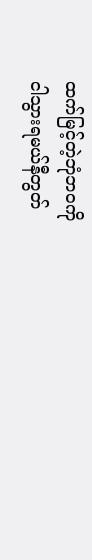ထက်မြင့်တဲ့ဘုံဘဝကို
ငါသွားရမယ်နီတွတ်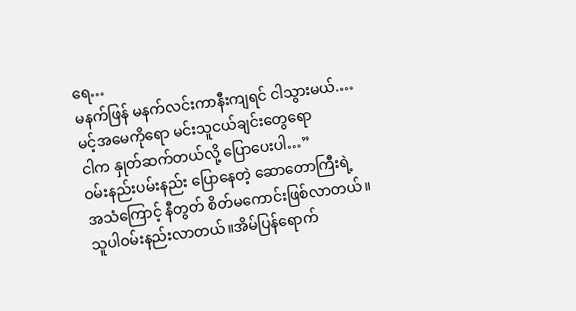ရေ…
မနက်ဖြန် မနက်လင်းကာနီးကျရင် ငါသွားမယ်.…
မင့်အမေကိုရော မင်းသူငယ်ချင်းတွေရော
ငါက နှုတ်ဆက်တယ်လို့ ပြောပေးပါ…”
ဝမ်းနည်းပမ်းနည်း ပြောနေတဲ့ ဆောတောကြီးရဲ့
အသံကြောင့် နီတွတ် စိတ်မကောင်းဖြစ်လာတယ်။
သူပါဝမ်းနည်းလာတယ်။အိမ်ပြန်ရောက်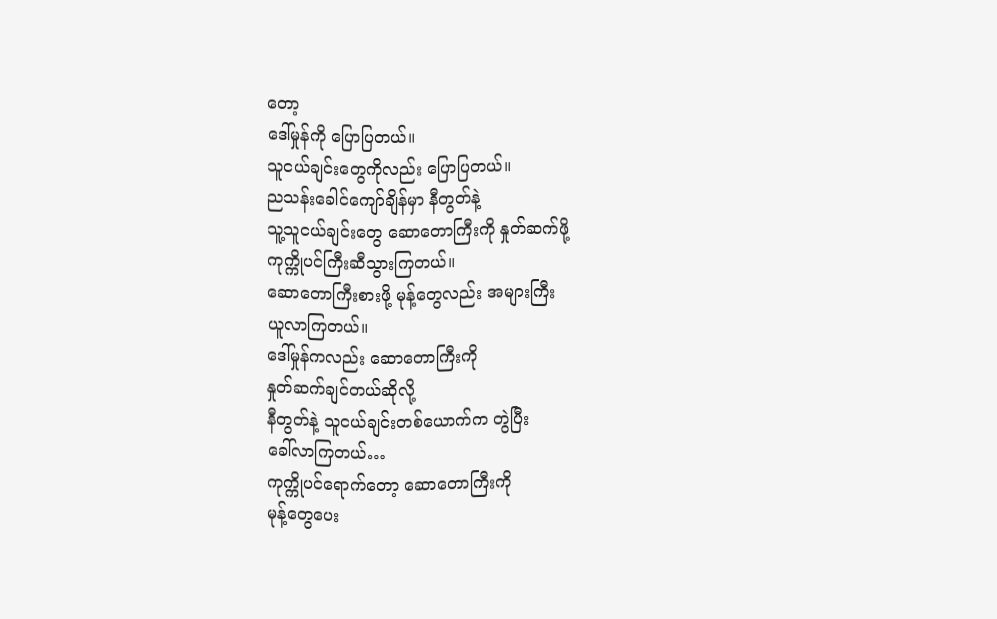တော့
ဒေါ်မှုန်ကို ပြောပြတယ်။
သူငယ်ချင်းတွေကိုလည်း ပြောပြတယ်။
ညသန်းခေါင်ကျော်ချိန်မှာ နီတွတ်နဲ့
သူ့သူငယ်ချင်းတွေ ဆောတောကြီးကို နှုတ်ဆက်ဖို့
ကုက္ကိုပင်ကြီးဆီသွားကြတယ်။
ဆောတောကြီးစားဖို့ မုန့်တွေလည်း အများကြီး
ယူလာကြတယ်။
ဒေါ်မှုန်ကလည်း ဆောတောကြီးကို
နှုတ်ဆက်ချင်တယ်ဆိုလို့
နီတွတ်နဲ့ သူငယ်ချင်းတစ်ယောက်က တွဲပြီး
ခေါ်လာကြတယ်…
ကုက္ကိုပင်ရောက်တော့ ဆောတောကြီးကို
မုန့်တွေပေး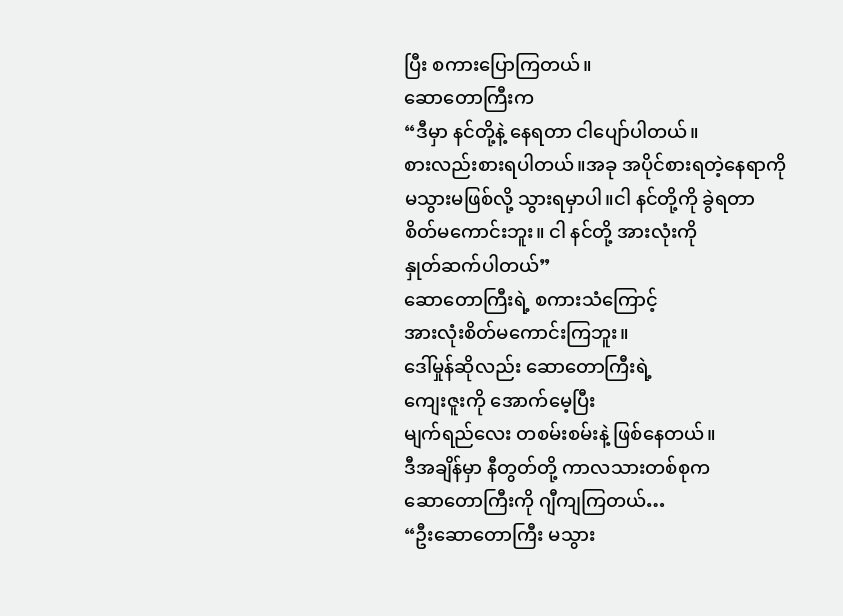ပြီး စကားပြောကြတယ်။
ဆောတောကြီးက
“ဒီမှာ နင်တို့နဲ့ နေရတာ ငါပျော်ပါတယ်။
စားလည်းစားရပါတယ်။အခု အပိုင်စားရတဲ့နေရာကို
မသွားမဖြစ်လို့ သွားရမှာပါ။ငါ နင်တို့ကို ခွဲရတာ
စိတ်မကောင်းဘူး။ ငါ နင်တို့ အားလုံးကို
နှုတ်ဆက်ပါတယ်”
ဆောတောကြီးရဲ့ စကားသံကြောင့်
အားလုံးစိတ်မကောင်းကြဘူး။
ဒေါ်မှုန်ဆိုလည်း ဆောတောကြီးရဲ့
ကျေးဇူးကို အောက်မေ့ပြီး
မျက်ရည်လေး တစမ်းစမ်းနဲ့ ဖြစ်နေတယ်။
ဒီအချိန်မှာ နီတွတ်တို့ ကာလသားတစ်စုက
ဆောတောကြီးကို ဂျီကျကြတယ်…
“ဦးဆောတောကြီး မသွား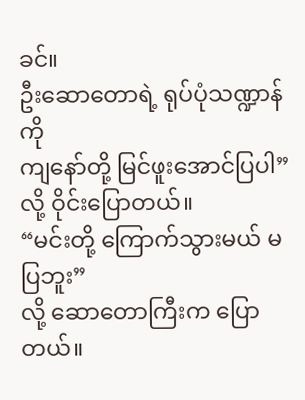ခင်။
ဦးဆောတောရဲ့ ရုပ်ပုံသဏ္ဍာန်ကို
ကျနော်တို့ မြင်ဖူးအောင်ပြပါ”
လို့ ဝိုင်းပြောတယ်။
“မင်းတို့ ကြောက်သွားမယ် မပြဘူး”
လို့ ဆောတောကြီးက ပြောတယ်။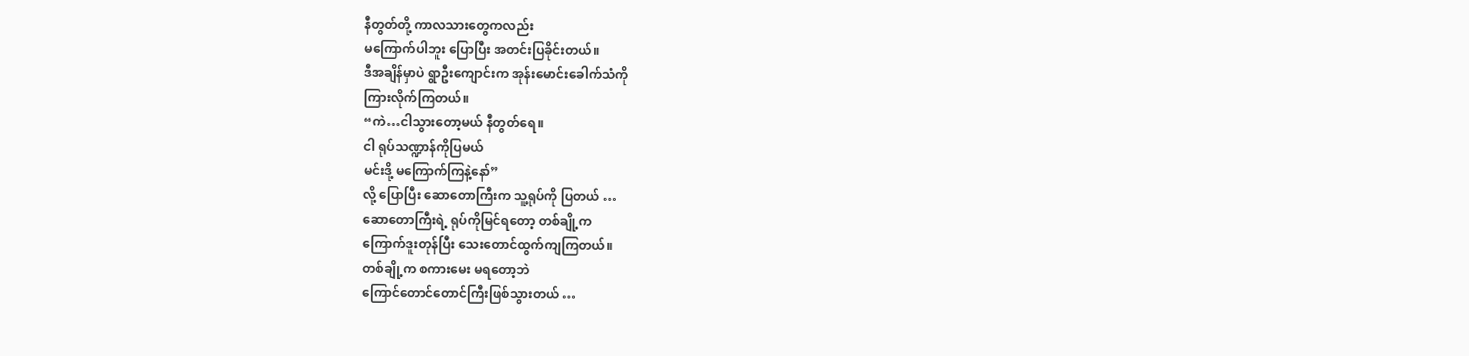နီတွတ်တို့ ကာလသားတွေကလည်း
မကြောက်ပါဘူး ပြောပြီး အတင်းပြခိုင်းတယ်။
ဒီအချိန်မှာပဲ ရွာဦးကျောင်းက အုန်းမောင်းခေါက်သံကို
ကြားလိုက်ကြတယ်။
“ကဲ…ငါသွားတော့မယ် နီတွတ်ရေ။
ငါ ရုပ်သဏ္ဍာန်ကိုပြမယ်
မင်းဒို့ မကြောက်ကြနဲ့နော်”
လို့ ပြောပြီး ဆောတောကြီးက သူ့ရုပ်ကို ပြတယ် …
ဆောတောကြီးရဲ့ ရုပ်ကိုမြင်ရတော့ တစ်ချို့က
ကြောက်ဒူးတုန်ပြီး သေးတောင်ထွက်ကျကြတယ်။
တစ်ချို့က စကားမေး မရတော့ဘဲ
ကြောင်တောင်တောင်ကြီးဖြစ်သွားတယ် …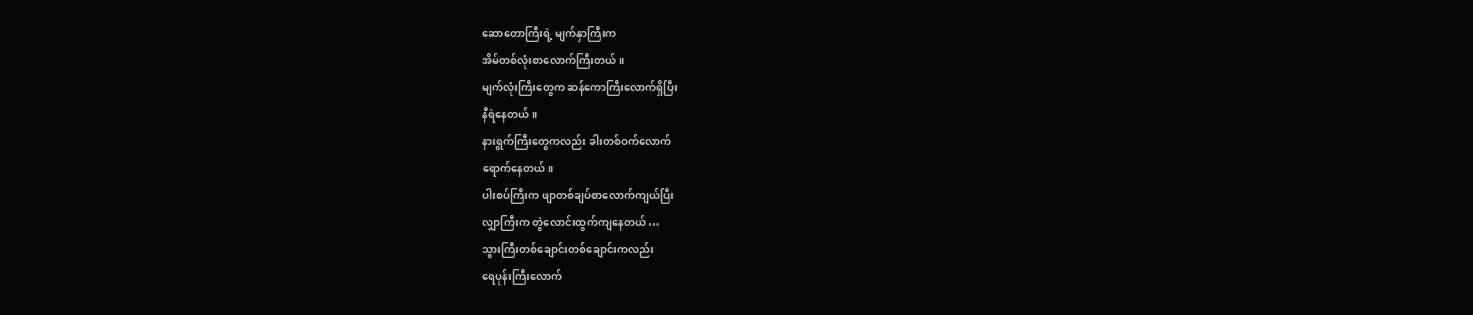ဆောတောကြီးရဲ့ မျက်နှာကြီးက
အိမ်တစ်လုံးစာလောက်ကြီးတယ်။
မျက်လုံးကြီးတွေက ဆန်ကောကြီးလောက်ရှိပြီး
နီရဲနေတယ်။
နားရွက်ကြီးတွေကလည်း ခါးတစ်ဝက်လောက်
ရောက်နေတယ်။
ပါးစပ်ကြီးက ဖျာတစ်ချပ်စာလောက်ကျယ်ပြီး
လျှာကြီးက တွဲလောင်းထွက်ကျနေတယ် …
သွားကြီးတစ်ချောင်းတစ်ချောင်းကလည်း
ရေပုန်းကြီးလောက်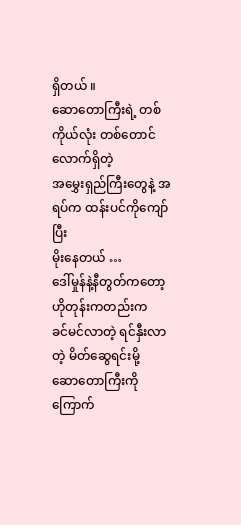ရှိတယ် ။
ဆောတောကြီးရဲ့ တစ်ကိုယ်လုံး တစ်တောင်လောက်ရှိတဲ့
အမွှေးရှည်ကြီးတွေနဲ့ အရပ်က ထန်းပင်ကိုကျော်ပြီး
မိုးနေတယ် …
ဒေါ်မှုန်နဲ့နီတွတ်ကတော့ ဟိုတုန်းကတည်းက
ခင်မင်လာတဲ့ ရင်နှီးလာတဲ့ မိတ်ဆွေရင်းမို့
ဆောတောကြီးကို ကြောက်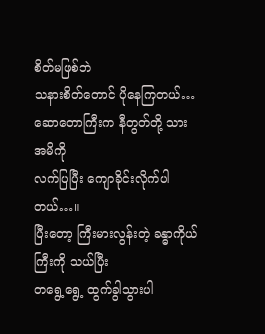စိတ်မဖြစ်ဘဲ
သနားစိတ်တောင် ပိုနေကြတယ်…
ဆောတောကြီးက နီတွတ်တို့ သားအမိကို
လက်ပြပြီး ကျောခိုင်းလိုက်ပါတယ်…။
ပြီးတော့ ကြီးမားလွန်းတဲ့ ခန္ဓာကိုယ်ကြီးကို သယ်ပြီး
တရွေ့ရွေ့ ထွက်ခွါသွားပါ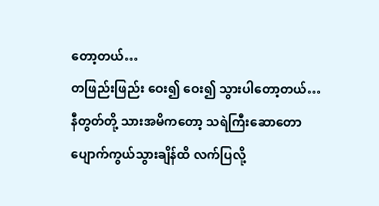တော့တယ်…
တဖြည်းဖြည်း ဝေး၍ ဝေး၍ သွားပါတော့တယ်…
နီတွတ်တို့ သားအမိကတော့ သရဲကြီးဆောတော
ပျောက်ကွယ်သွားချိန်ထိ လက်ပြလို့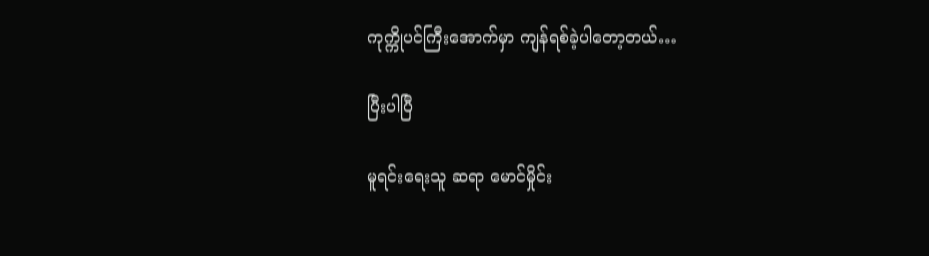ကုက္ကိုပင်ကြီးအောက်မှာ ကျန်ရစ်ခဲ့ပါတော့တယ်…

ပြီးပါပြီ

မူရင်းရေးသူ ဆရာ မောင်မှိုင်း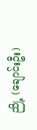ညို့ (ချောင်းဦး)